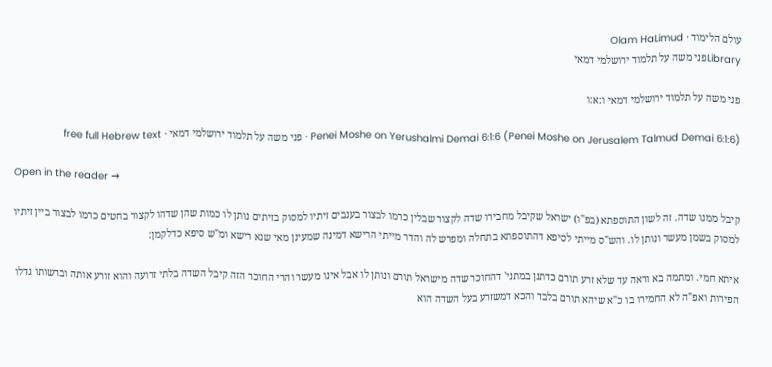עולם הלימוד · Olam HaLimud
Libraryפני משה על תלמוד ירושלמי דמאי

פני משה על תלמוד ירושלמי דמאי ו:א:ו

Penei Moshe on Yerushalmi Demai 6:1:6 (Penei Moshe on Jerusalem Talmud Demai 6:1:6) · פני משה על תלמוד ירושלמי דמאי · free full Hebrew text

Open in the reader →

קיבל ממנו שדה. זה לשון התוספתא (בפ"ו) ישראל שקיבל מחבירו שדה לקצור שבלין כרמו לבצור בענבים זיתיו למסוק בזיתים נותן לו כמות שהן שדהו לקצור בחטים כרמו לבצור ביין זיתיו למסוק בשמן מעשר ונותן לו. והש"ס מייתי לסיפא דהתוספתא בתחלה ומפרש לה והדר מייתי הרישא דמינה שמעינן מאי שנא רישא ומ"ש סיפא כדלקמן:

איתא חמי. ומתמה בא וראה עד שלא זרע תורם כדתנן במתני' דהחוכר שדה מישראל תורם ונותן לו אבל אינו מעשר והרי החוכר הזה קיבל השדה בלתי זרועה והוא זורע אותה וברשותו גדלו הפירות ואפ"ה לא החמירו בו כ"א שיהא תורם בלבד והכא דמשזרע בעל השדה הוא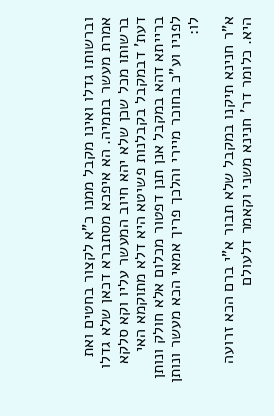וברשותו גדלו ואינו מקבל ממנו כ"א לקצור בחטים ואת אמרת מעשר בתמיה. הא איפכא מסתברא דכאן שלא גדלו ברשותו מכל שכן שלא יהא חיוב המעשר עליו וקא סלקא דעת' דבמקבל בקבלנות פשיטא היא דלא מתוקמא האי ברייתא דהא במקבל אנן תנן דפטור מכלום אלא חולק ונותן לפניו וע"כ בחוכר מיירי והלכך פריך אמאי הכא מעשר ונותן לו:

א"ר חנינא תיקנו במקבל שלא תבור א"י ברם הכא זרועה היא. כלומר דר' חנינא משני וקאמר דלעולם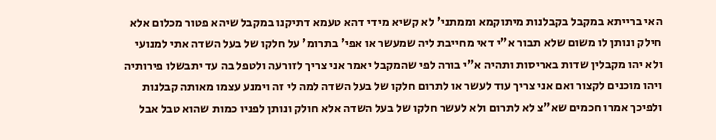האי ברייתא במקבל בקבלנות מיתוקמא וממתני' לא קשיא מידי דהא טעמא דתיקנו במקבל שיהא פטור מכלום אלא חילק ונותן לו משום שלא תבור א"י דאי מחייבת ליה שמעשר או אפי' בתרומ' על חלקו של בעל השדה אתי למנועי ולא יהו מקבלין שדות באריסות ותהיה א"י בורה לפי שהמקבל יאמר אני צריך לזורעה ולטפל בה עד יתבשלו פירותיה ויהו מוכנים לקצור ואם אני צריך עוד לעשר או לתרום חלקו של בעל השדה למה לי זה וימנע עצמו מאותה קבלנות ולפיכך אמרו חכמים שא"צ לא לתרום ולא לעשר חלקו של בעל השדה אלא חולק ונותן לפניו כמות שהוא טבל אבל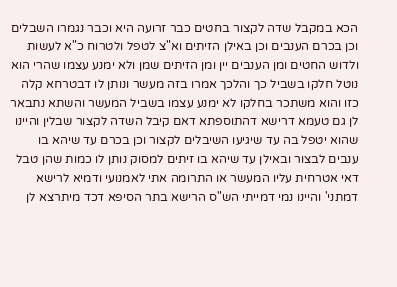הכא במקבל שדה לקצור בחטים כבר זרועה היא וכבר נגמרו השבלים וכן בכרם הענבים וכן באילן הזיתים וא"צ לטפל ולטרוח כ"א לעשות ולדוש החטים ומן הענבים יין ומן הזיתים שמן ולא ימנע עצמו שהרי הוא נוטל חלקו בשביל כך והלכך אמרו בזה מעשר ונותן לו דבטרחא קלה כזו והוא משתכר בחלקו לא ימנע עצמו בשביל המעשר והשתא נתבאר לן גם טעמא דרישא דהתוספתא דאם קיבל השדה לקצור שבלין והיינו שהוא יטפל בה עד שיגיעו השיבלים לקצור וכן בכרם עד שיהא בו ענבים לבצור ובאילן עד שיהא בו זיתים למסוק נותן לו כמות שהן טבל דאי אטרחית עליו המעשר או התרומה אתי לאמנועי ודמיא לרישא דמתני' והיינו נמי דמייתי הש"ס הרישא בתר הסיפא דכד מיתרצא לן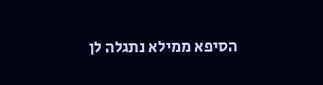הסיפא ממילא נתגלה לן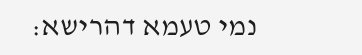נמי טעמא דהרישא: